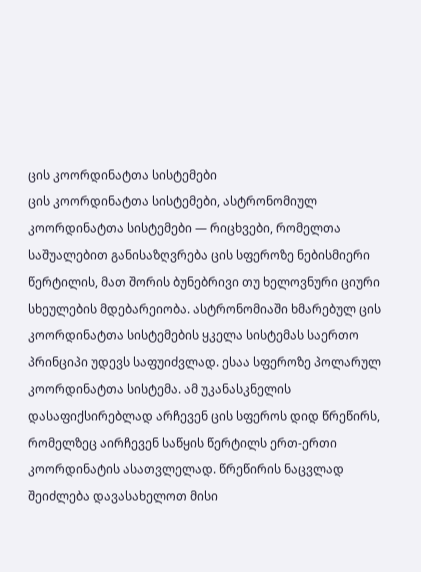ცის კოორდინატთა სისტემები
ცის კოორდინატთა სისტემები, ასტრონომიულ კოორდინატთა სისტემები — რიცხვები, რომელთა საშუალებით განისაზღვრება ცის სფეროზე ნებისმიერი წერტილის, მათ შორის ბუნებრივი თუ ხელოვნური ციური სხეულების მდებარეიობა. ასტრონომიაში ხმარებულ ცის კოორდინატთა სისტემების ყკელა სისტემას საერთო პრინციპი უდევს საფუიძვლად. ესაა სფეროზე პოლარულ კოორდინატთა სისტემა. ამ უკანასკნელის დასაფიქსირებლად არჩევენ ცის სფეროს დიდ წრეწირს, რომელზეც აირჩევენ საწყის წერტილს ერთ-ერთი კოორდინატის ასათვლელად. წრეწირის ნაცვლად შეიძლება დავასახელოთ მისი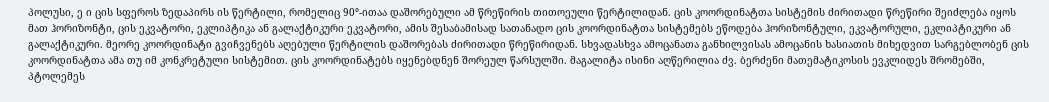პოლუსი, ე ი ცის სფეროს ზედაპირს ის წერტილი, რომელიც 90°-ითაა დაშორებული ამ წრეწირის თითოეული წერტილიდან. ცის კოორდინატთა სისტემის ძირითადი წრეწირი შეიძლება იყოს მათ ჰორიზონტი, ცის ეკვატორი, ეკლიპტიკა ან გალაქტიკური ეკვატორი, ამის შესაბამისად სათანადო ცის კოორდინატთა სისტემებს ეწოდება ჰორიზონტული, ეკვატორული, ეკლიპტიკური ან გალაქტიკური. მეორე კოორდინატი გვიჩვენებს აღებული წერტილის დაშორებას ძირითადი წრეწირიდან. სხვადასხვა ამოცანათა განხილვისას ამოცანის ხასიათის მიხედვით სარგებლობენ ცის კოორდინატთა ამა თუ იმ კონკრეტული სისტემით. ცის კოორდინატებს იყენებდნენ შორეულ წარსულში. მაგალიტა ისინი აღწერილია ძვ. ბერძენი მათემატიკოსის ევკლიდეს შრომებში, პტოლემეს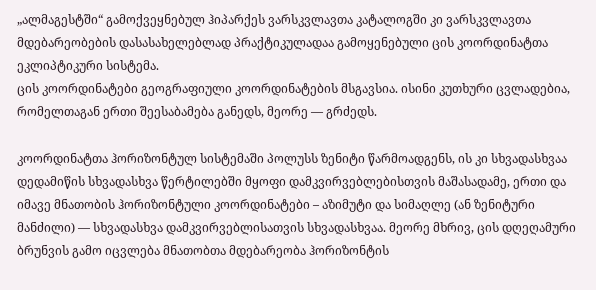„ალმაგესტში“ გამოქვეყნებულ ჰიპარქეს ვარსკვლავთა კატალოგში კი ვარსკვლავთა მდებარეობების დასასახელებლად პრაქტიკულადაა გამოყენებული ცის კოორდინატთა ეკლიპტიკური სისტემა.
ცის კოორდინატები გეოგრაფიული კოორდინატების მსგავსია. ისინი კუთხური ცვლადებია, რომელთაგან ერთი შეესაბამება განედს, მეორე — გრძედს.

კოორდინატთა ჰორიზონტულ სისტემაში პოლუსს ზენიტი წარმოადგენს, ის კი სხვადასხვაა დედამიწის სხვადასხვა წერტილებში მყოფი დამკვირვებლებისთვის მაშასადამე, ერთი და იმავე მნათობის ჰორიზონტული კოორდინატები – აზიმუტი და სიმაღლე (ან ზენიტური მანძილი) — სხვადასხვა დამკვირვებლისათვის სხვადასხვაა. მეორე მხრივ, ცის დღეღამური ბრუნვის გამო იცვლება მნათობთა მდებარეობა ჰორიზონტის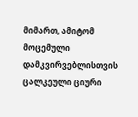მიმართ, ამიტომ მოცემული დამკვირვებლისთვის ცალკეული ციური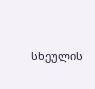სხეულის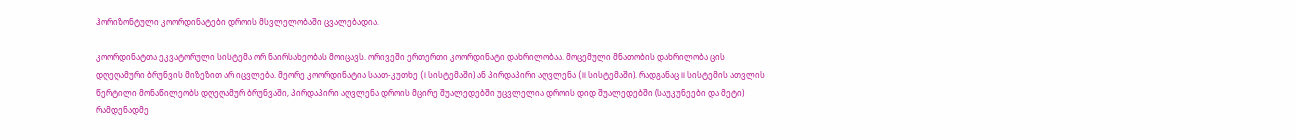ჰორიზონტული კოორდინატები დროის მსვლელობაში ცვალებადია.

კოორდინატთა ეკვატორული სისტემა ორ ნაირსახეობას მოიცავს. ორივეში ერთერთი კოორდინატი დახრილობაა. მოცემული მნათობის დახრილობა ცის დღეღამური ბრუნვის მიზეზით არ იცვლება. მეორე კოორდინატია საათ-კუთხე (I სისტემაში) ან პირდაპირი აღვლენა (II სისტემაში). რადგანაც II სისტემის ათვლის წერტილი მონაწილეობს დღეღამურ ბრუნვაში, პირდაპირი აღვლენა დროის მცირე შუალედებში უცვლელია დროის დიდ შუალედებში (საუკუნეები და მეტი) რამდენადმე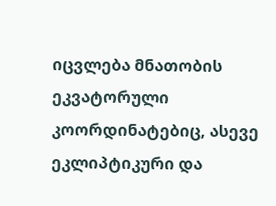იცვლება მნათობის ეკვატორული კოორდინატებიც, ასევე ეკლიპტიკური და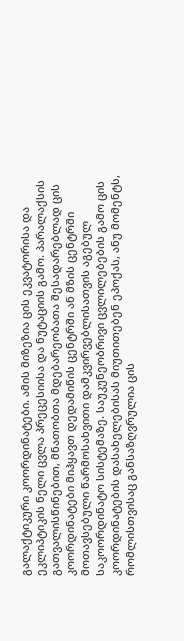გალაქტიკური კოორდინატები. ამის მიზეზია ცის ეკვატორისა და ეკლიპტიკის ნელი ცვლა პრეცესიისა და ნუტაციის გამო. პარალაქსის გათვალისწინებით, მნათობთა მდებარეობათა შესადარებლად ცის კოორდინატები მიჰყავთ დედამიწის ცენტრში ან მზის ცენტრში მოთავსებული წარმოსახვითი დამკვირვებლისათვის აგებულ საკოორდინატო სისტემაზე. საუკუნეობრივი ცვლილებების გამო ცის კოორდინატების დასახელებისას მიუთითებენ ეპოქას, ანუ მომენტს, რომლისთვისაც განსაზღვრულია ცის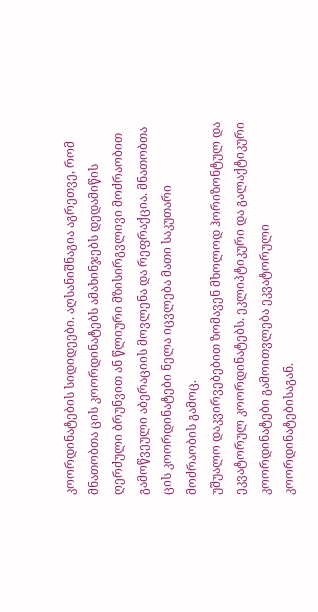კოორდინატების სიდიდეები. აღსანიშნაგია აგრეთვე, რომ მნათობთა ცის კოორდინატებს ამახინჯებს დედამიწის ღერძული ბრუნვით ან წლიური მზისირგვლივი მოძრაობით გამოწვეული აბერაციის მოვლენა და რეფრაქცია. მნათობთა ცის კოორდინატები ნელა იცვლება მათი საკუთარი მოძრაობის გამოც.
უშუალო დაკვირვებებით ზომავენ მხოლოდ ჰორიზონტულ და ეკვატორულ კოორდინატებს. ეკლიპტიკური და გალაქტიკური კოორდინატები გამოითვლება ეკვატორული კოორდინატებისაგან.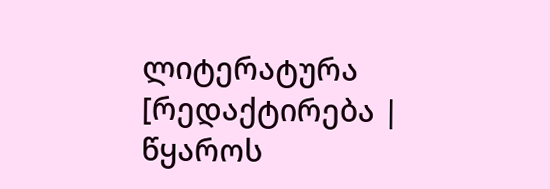ლიტერატურა
[რედაქტირება | წყაროს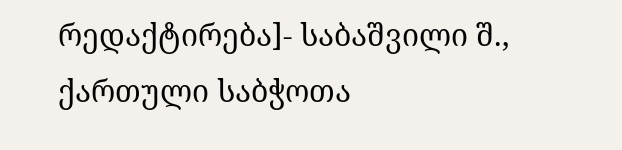რედაქტირება]- საბაშვილი შ., ქართული საბჭოთა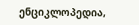ენციკლოპედია,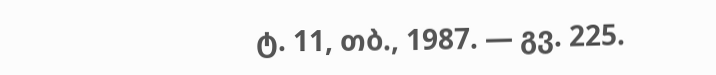ტ. 11, თბ., 1987. — გვ. 225.